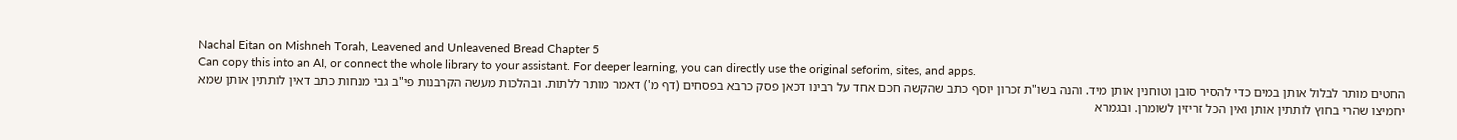Nachal Eitan on Mishneh Torah, Leavened and Unleavened Bread Chapter 5
Can copy this into an AI, or connect the whole library to your assistant. For deeper learning, you can directly use the original seforim, sites, and apps.
החטים מותר לבלול אותן במים כדי להסיר סובן וטוחנין אותן מיד. והנה בשו"ת זכרון יוסף כתב שהקשה חכם אחד על רבינו דכאן פסק כרבא בפסחים (דף מ') דאמר מותר ללתות. ובהלכות מעשה הקרבנות פי"ב גבי מנחות כתב דאין לותתין אותן שמא יחמיצו שהרי בחוץ לותתין אותן ואין הכל זריזין לשומרן. ובגמרא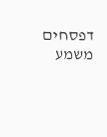דפסחים משמע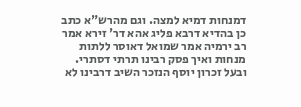דמנחות דמיא למצה. וגם מהרש"א כתב כן בהדיא דרבא פליג אהא דר' זירא אמר רב ירמיה אמר שמואל דאוסר ללתות מנחות ואיך פסק רבינו תרתי דסתרי. ובעל זכרון יוסף הנזכר השיב דרבינו לא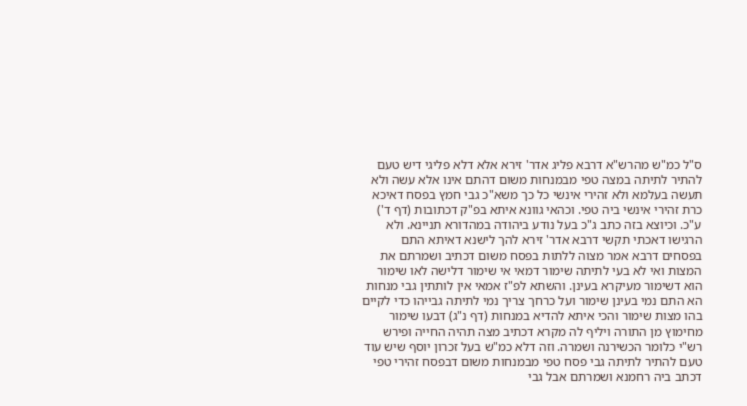ס"ל כמ"ש מהרש"א דרבא פליג אדר' זירא אלא דלא פליגי דיש טעם להתיר לתיתה במצה טפי מבמנחות משום דהתם אינו אלא עשה ולא תעשה בעלמא ולא זהירי אינשי כל כך משא"כ גבי חמץ בפסח דאיכא כרת זהירי אינשי ביה טפי. וכהאי גוונא איתא בפ"ק דכתובות (דף ד') ע"כ. וכיוצא בזה כתב ג"כ בעל נודע ביהודה במהדורא תניינא. ולא הרגישו דאכתי תקשי דרבא אדר' זירא להך לישנא דאיתא התם בפסחים דרבא אמר מצוה ללתות בפסח משום דכתיב ושמרתם את המצות ואי לא בעי לתיתה שימור דמאי אי שימור דלישה לאו שימור הוא דשימור מעיקרא בעינן. והשתא לפ"ז אמאי אין לותתין גבי מנחות הא התם נמי בעינן שימור ועל כרחך צריך נמי לתיתה גבייהו כדי לקיים בהו מצות שימור והכי איתא להדיא במנחות (דף נ"ג) דבעו שימור מחימוץ מן התורה ויליף לה מקרא דכתיב מצה תהיה החייה ופירש רש"י כלומר הכשירנה ושמרה. וזה דלא כמ"ש בעל זכרון יוסף שיש עוד טעם להתיר לתיתה גבי פסח טפי מבמנחות משום דבפסח זהירי טפי דכתב ביה רחמנא ושמרתם אבל גבי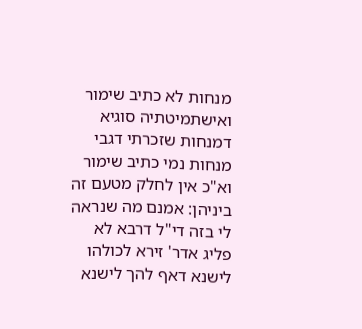מנחות לא כתיב שימור ואישתמיטתיה סוגיא דמנחות שזכרתי דגבי מנחות נמי כתיב שימור וא"כ אין לחלק מטעם זה ביניהן: אמנם מה שנראה לי בזה די"ל דרבא לא פליג אדר' זירא לכולהו לישנא דאף להך לישנא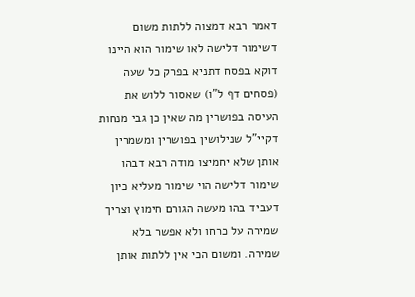דאמר רבא דמצוה ללתות משום דשימור דלישה לאו שימור הוא היינו דוקא בפסח דתניא בפרק כל שעה (פסחים דף ל"ו) שאסור ללוש את העיסה בפושרין מה שאין כן גבי מנחות דקיי"ל שנילושין בפושרין ומשמרין אותן שלא יחמיצו מודה רבא דבהו שימור דלישה הוי שימור מעליא כיון דעביד בהו מעשה הגורם חימוץ וצריך שמירה על כרחו ולא אפשר בלא שמירה. ומשום הכי אין ללתות אותן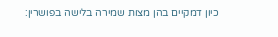כיון דמקיים בהן מצות שמירה בלישה בפושרין: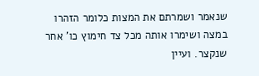שנאמר ושמרתם את המצות כלומר הזהרו במצה ושימרו אותה מכל צד חימוץ כו' אחר שנקצר. ועיין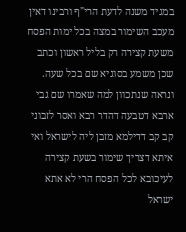במגיד משנה לדעת הרי"ף ורבינו דאין מעכב השימור במצה בכל ימות הפסח משעת קצירה רק בליל ראשון וכתב שכן משמע בסוגיא שם בכל שעה. ונראה שנתכוון למה שאמרו שם גבי ארבא דטבעה דהדר רבא ואסר לזבוני קב קב דדילמא מזבן ליה לישראל ואי איתא דצריך שימור בשעת קצירה לעיכובא לכל הפסח הרי לא אתא ישראל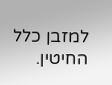למזבן כלל החיטין.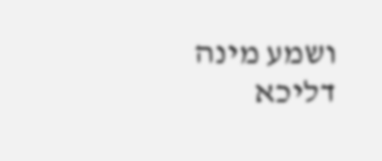ושמע מינה דליכא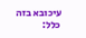עיכובא בזה כלל: